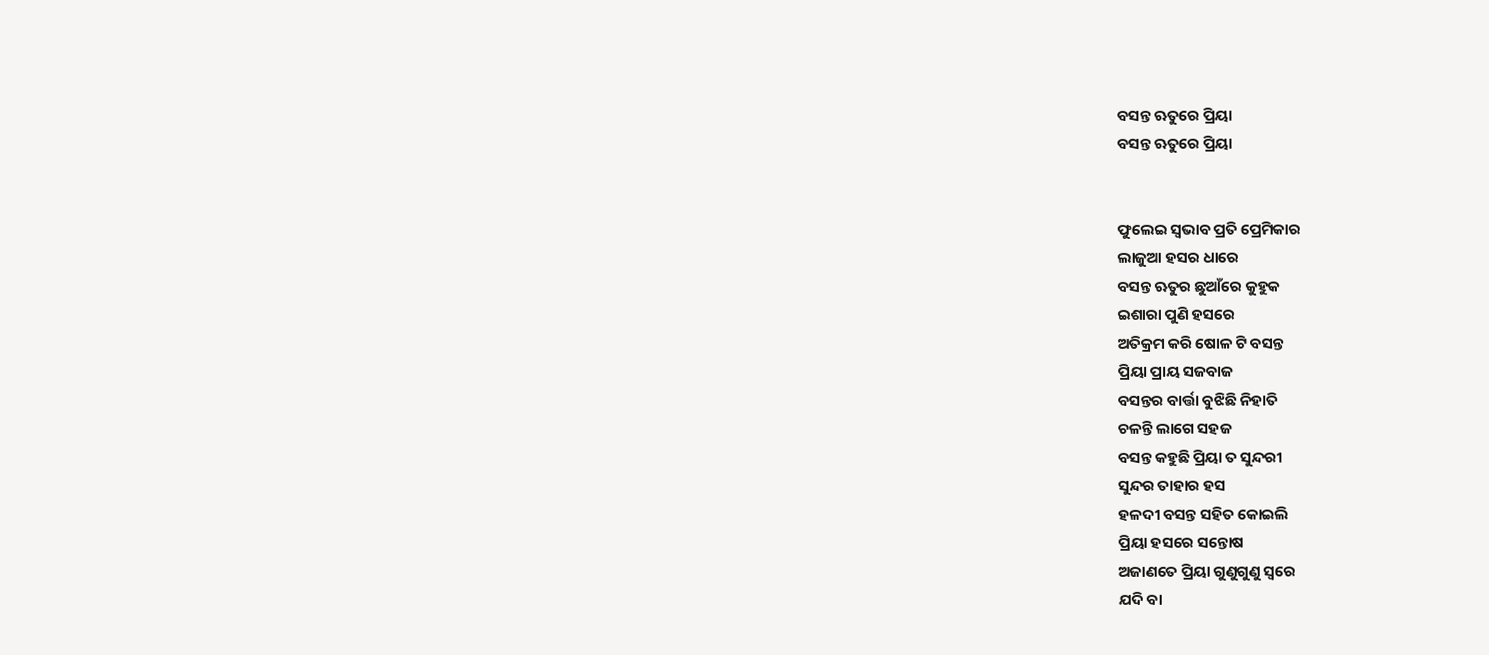ବସନ୍ତ ଋତୁରେ ପ୍ରିୟା
ବସନ୍ତ ଋତୁରେ ପ୍ରିୟା


ଫୁଲେଇ ସ୍ୱଭାବ ପ୍ରତି ପ୍ରେମିକାର
ଲାଜୁଆ ହସର ଧାରେ
ବସନ୍ତ ଋତୁର ଛୁଆଁରେ କୁହୁକ
ଇଶାରା ପୁଣି ହସରେ
ଅତିକ୍ରମ କରି ଷୋଳ ଟି ବସନ୍ତ
ପ୍ରିୟା ପ୍ରାୟ ସଜବାଜ
ବସନ୍ତର ବାର୍ତ୍ତା ବୁଝିଛି ନିହାତି
ଚଳନ୍ତି ଲାଗେ ସହଜ
ବସନ୍ତ କହୁଛି ପ୍ରିୟା ତ ସୁନ୍ଦରୀ
ସୁନ୍ଦର ତାହାର ହସ
ହଳଦୀ ବସନ୍ତ ସହିତ କୋଇଲି
ପ୍ରିୟା ହସରେ ସନ୍ତୋଷ
ଅଜାଣତେ ପ୍ରିୟା ଗୁଣୁଗୁଣୁ ସ୍ୱରେ
ଯଦି ବା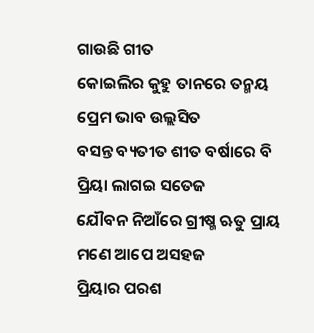ଗାଉଛି ଗୀତ
କୋଇଲିର କୁହୁ ତାନରେ ତନ୍ମୟ
ପ୍ରେମ ଭାବ ଉଲ୍ଲସିତ
ବସନ୍ତ ବ୍ୟତୀତ ଶୀତ ବର୍ଷାରେ ବି
ପ୍ରିୟା ଲାଗଇ ସତେଜ
ଯୌବନ ନିଆଁରେ ଗ୍ରୀଷ୍ମ ଋତୁ ପ୍ରାୟ
ମଣେ ଆପେ ଅସହଜ
ପ୍ରିୟାର ପରଶ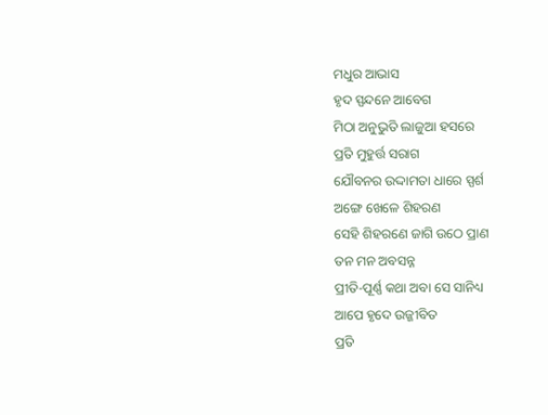ମଧୁର ଆଭାସ
ହୃଦ ସ୍ପନ୍ଦନେ ଆବେଗ
ମିଠା ଅନୁଭୁତି ଲାଜୁଆ ହସରେ
ପ୍ରତି ମୁହୁର୍ତ୍ତ ସରାଗ
ଯୌବନର ଉଦ୍ଦାମତା ଧାରେ ସ୍ପର୍ଶ
ଅଙ୍ଗେ ଖେଳେ ଶିହରଣ
ସେହି ଶିହରଣେ ଜାଗି ଉଠେ ପ୍ରାଣ
ତନ ମନ ଅବସନ୍ନ
ପ୍ରୀତି-ପୂର୍ଣ୍ଣ କଥା ଅବା ସେ ସାନିଧ୍ୟ
ଆପେ ହୃଦେ ଉଜ୍ଜୀବିତ
ପ୍ରତି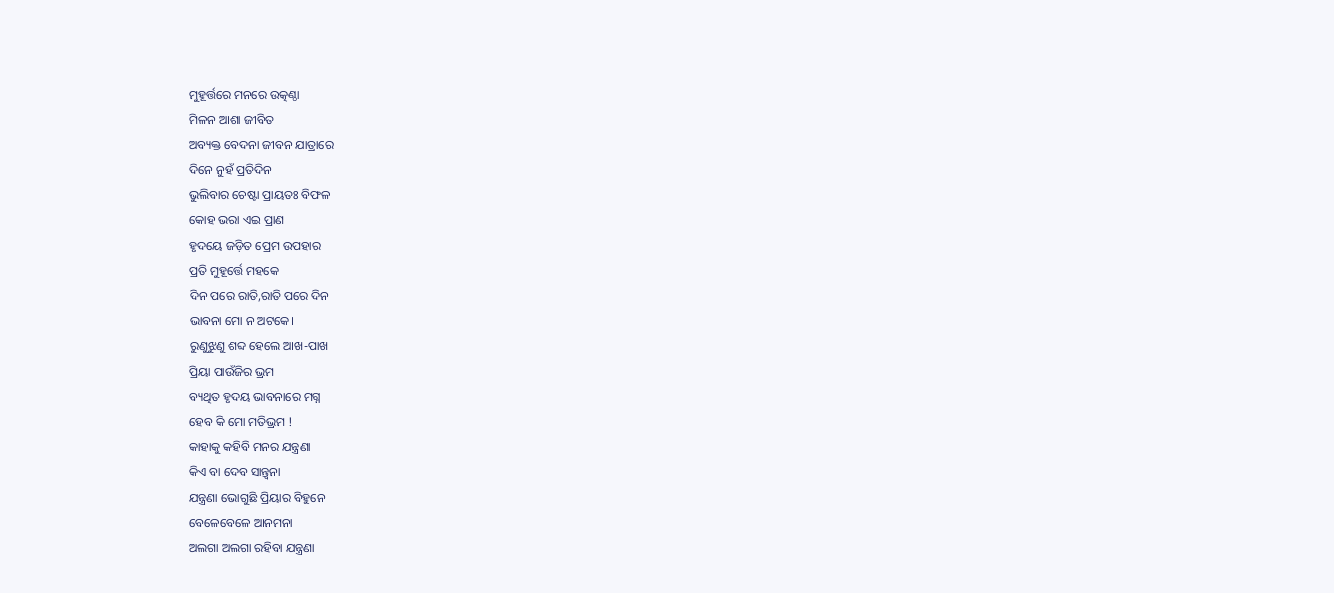ମୁହୂର୍ତ୍ତରେ ମନରେ ଉତ୍କଣ୍ଠା
ମିଳନ ଆଶା ଜୀବିତ
ଅବ୍ୟକ୍ତ ବେଦନା ଜୀବନ ଯାତ୍ରାରେ
ଦିନେ ନୁହଁ ପ୍ରତିଦିନ
ଭୁଲିବାର ଚେଷ୍ଟା ପ୍ରାୟତଃ ବିଫଳ
କୋହ ଭରା ଏଇ ପ୍ରାଣ
ହୃଦୟେ ଜଡ଼ିତ ପ୍ରେମ ଉପହାର
ପ୍ରତି ମୁହୂର୍ତ୍ତେ ମହକେ
ଦିନ ପରେ ରାତି,ରାତି ପରେ ଦିନ
ଭାବନା ମୋ ନ ଅଟକେ।
ରୁଣୁଝୁଣୁ ଶବ୍ଦ ହେଲେ ଆଖ-ପାଖ
ପ୍ରିୟା ପାଉଁଜିର ଭ୍ରମ
ବ୍ୟଥିତ ହୃଦୟ ଭାବନାରେ ମଗ୍ନ
ହେବ କି ମୋ ମତିଭ୍ରମ !
କାହାକୁ କହିବି ମନର ଯନ୍ତ୍ରଣା
କିଏ ବା ଦେବ ସାନ୍ତ୍ଵନା
ଯନ୍ତ୍ରଣା ଭୋଗୁଛି ପ୍ରିୟାର ବିହୁନେ
ବେଳେବେଳେ ଆନମନା
ଅଲଗା ଅଲଗା ରହିବା ଯନ୍ତ୍ରଣା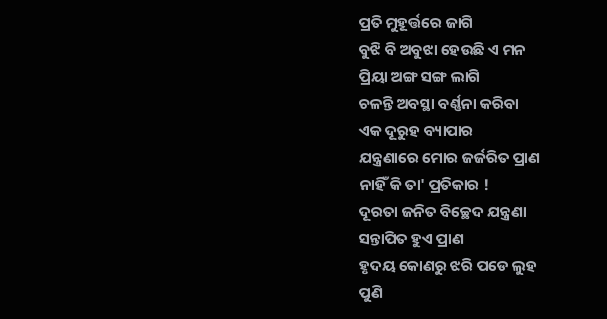ପ୍ରତି ମୁହୂର୍ତ୍ତରେ ଜାଗି
ବୁଝି ବି ଅବୁଝା ହେଉଛି ଏ ମନ
ପ୍ରିୟା ଅଙ୍ଗ ସଙ୍ଗ ଲାଗି
ଚଳନ୍ତି ଅବସ୍ଥା ବର୍ଣ୍ଣନା କରିବା
ଏକ ଦୂରୁହ ବ୍ୟାପାର
ଯନ୍ତ୍ରଣାରେ ମୋର ଜର୍ଜରିତ ପ୍ରାଣ
ନାହିଁ କି ତା' ପ୍ରତିକାର !
ଦୂରତା ଜନିତ ବିଚ୍ଛେଦ ଯନ୍ତ୍ରଣା
ସନ୍ତାପିତ ହୁଏ ପ୍ରାଣ
ହୃଦୟ କୋଣରୁ ଝରି ପଡେ ଲୁହ
ପୁଣି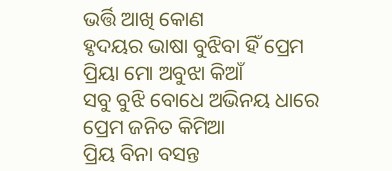ଭର୍ତ୍ତି ଆଖି କୋଣ
ହୃଦୟର ଭାଷା ବୁଝିବା ହିଁ ପ୍ରେମ
ପ୍ରିୟା ମୋ ଅବୁଝା କିଆଁ
ସବୁ ବୁଝି ବୋଧେ ଅଭିନୟ ଧାରେ
ପ୍ରେମ ଜନିତ କିମିଆ
ପ୍ରିୟ ବିନା ବସନ୍ତ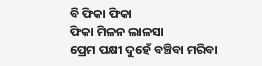ବି ଫିକା ଫିକା
ଫିକା ମିଳନ ଲାଳସା
ପ୍ରେମ ପକ୍ଷୀ ଦୁହେଁ ବଞ୍ଚିବା ମରିବା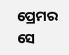ପ୍ରେମର ସେ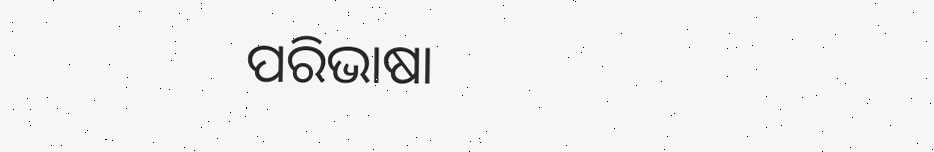ପରିଭାଷା